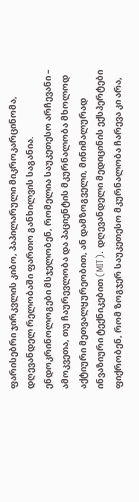ფარისებრი ჯირკვლის კიბო, პაპილარული მიკროკარცინომა, დღევანდელ რელობაში ფართო განხილვის საგანია. ენდოკრინოლოგები მსჯელობენ, რომელია საუკეთესო არჩევანი – ამოკვეთა, თუ ჩაურევლობა და პაციენტის მკურნალობა მხოლოდ აქტიური მეთვალყურეობით, ან დამზოგველი, მინიმალურად ინვაზიური ტექნიკებით (MIT). დღევანდელი მედიცინის ექსპერტები ფიქრობენ, რომ ზოგჯერ საუკეთესო მკურნალობა ჩარევა კი არა,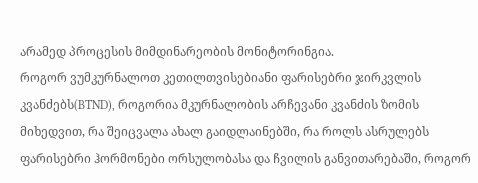არამედ პროცესის მიმდინარეობის მონიტორინგია.
როგორ ვუმკურნალოთ კეთილთვისებიანი ფარისებრი ჯირკვლის კვანძებს(BTND), როგორია მკურნალობის არჩევანი კვანძის ზომის მიხედვით, რა შეიცვალა ახალ გაიდლაინებში, რა როლს ასრულებს ფარისებრი ჰორმონები ორსულობასა და ჩვილის განვითარებაში, როგორ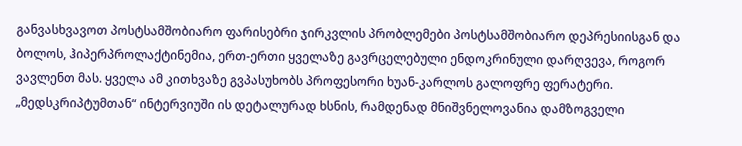განვასხვავოთ პოსტსამშობიარო ფარისებრი ჯირკვლის პრობლემები პოსტსამშობიარო დეპრესიისგან და ბოლოს, ჰიპერპროლაქტინემია, ერთ-ერთი ყველაზე გავრცელებული ენდოკრინული დარღვევა, როგორ ვავლენთ მას. ყველა ამ კითხვაზე გვპასუხობს პროფესორი ხუან-კარლოს გალოფრე ფერატერი. „მედსკრიპტუმთან“ ინტერვიუში ის დეტალურად ხსნის, რამდენად მნიშვნელოვანია დამზოგველი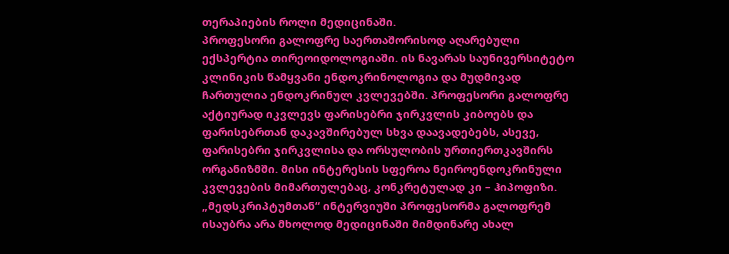თერაპიების როლი მედიცინაში.
პროფესორი გალოფრე საერთაშორისოდ აღარებული ექსპერტია თირეოიდოლოგიაში. ის ნავარას საუნივერსიტეტო კლინიკის წამყვანი ენდოკრინოლოგია და მუდმივად ჩართულია ენდოკრინულ კვლევებში. პროფესორი გალოფრე აქტიურად იკვლევს ფარისებრი ჯირკვლის კიბოებს და ფარისებრთან დაკავშირებულ სხვა დაავადებებს, ასევე, ფარისებრი ჯირკვლისა და ორსულობის ურთიერთკავშირს ორგანიზმში. მისი ინტერესის სფეროა ნეიროენდოკრინული კვლევების მიმართულებაც, კონკრეტულად კი – ჰიპოფიზი.
„მედსკრიპტუმთან“ ინტერვიუში პროფესორმა გალოფრემ ისაუბრა არა მხოლოდ მედიცინაში მიმდინარე ახალ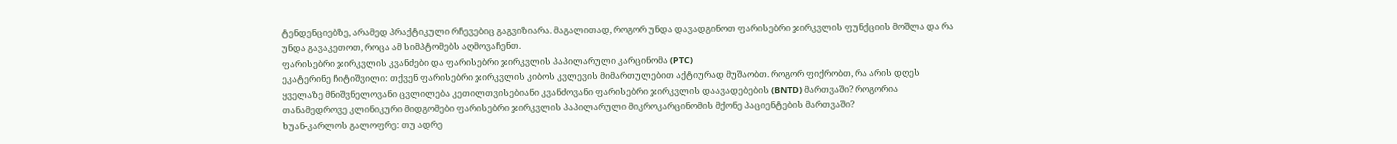ტენდენციებზე, არამედ პრაქტიკული რჩევებიც გაგვიზიარა. მაგალითად, როგორ უნდა დავადგინოთ ფარისებრი ჯირკვლის ფუნქციის მოშლა და რა უნდა გავაკეთოთ, როცა ამ სიმპტომებს აღმოვაჩენთ.
ფარისებრი ჯირკვლის კვანძები და ფარისებრი ჯირკვლის პაპილარული კარცინომა (PTC)
ეკატერინე ჩიტიშვილი: თქვენ ფარისებრი ჯირკვლის კიბოს კვლევის მიმართულებით აქტიურად მუშაობთ. როგორ ფიქრობთ, რა არის დღეს ყველაზე მნიშვნელოვანი ცვლილება კეთილთვისებიანი კვანძოვანი ფარისებრი ჯირკვლის დაავადებების (BNTD) მართვაში? როგორია თანამედროვე კლინიკური მიდგომები ფარისებრი ჯირკვლის პაპილარული მიკროკარცინომის მქონე პაციენტების მართვაში?
ხუან-კარლოს გალოფრე: თუ ადრე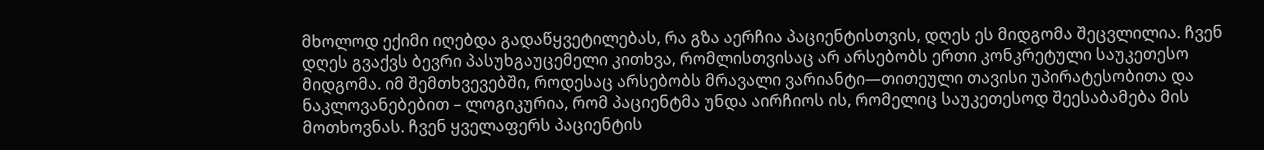მხოლოდ ექიმი იღებდა გადაწყვეტილებას, რა გზა აერჩია პაციენტისთვის, დღეს ეს მიდგომა შეცვლილია. ჩვენ დღეს გვაქვს ბევრი პასუხგაუცემელი კითხვა, რომლისთვისაც არ არსებობს ერთი კონკრეტული საუკეთესო მიდგომა. იმ შემთხვევებში, როდესაც არსებობს მრავალი ვარიანტი—თითეული თავისი უპირატესობითა და ნაკლოვანებებით – ლოგიკურია, რომ პაციენტმა უნდა აირჩიოს ის, რომელიც საუკეთესოდ შეესაბამება მის მოთხოვნას. ჩვენ ყველაფერს პაციენტის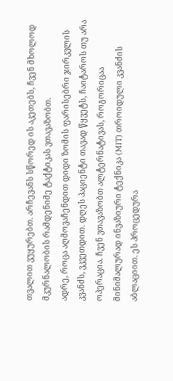თვალით ვუყურებთ. არჩევანს სწორედ ის აკეთებს, ჩვენ მხოლოდ მკურნალობის რამდენიმე ტაქტიკას ვთავაზობთ.
ადრე, როცა აღმოვაჩენდით დიდი ზომის ფარისებრი ჯირკვლის კვანძს, ვკვეთდით. დღეს პაციენტი თავად წყვეტს, ჩაიტაროს თუ არა ოპერაცია. ჩვენ ვთავაზობთ ალტერნატივას, როგორიცაა მინიმალურად ინვაზიური ტექნიკა (MIT) თროიდული კვანძის აბლაციით. ეს პროცედურა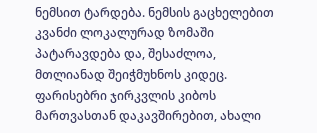ნემსით ტარდება. ნემსის გაცხელებით კვანძი ლოკალურად ზომაში პატარავდება და, შესაძლოა, მთლიანად შეიჭმუხნოს კიდეც. ფარისებრი ჯირკვლის კიბოს მართვასთან დაკავშირებით, ახალი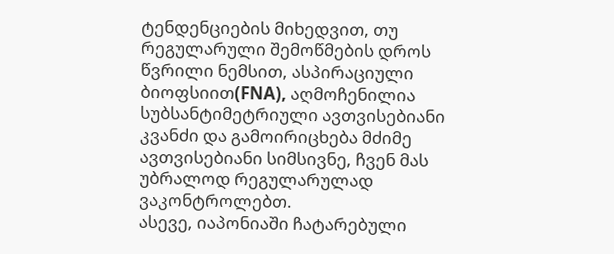ტენდენციების მიხედვით, თუ რეგულარული შემოწმების დროს წვრილი ნემსით, ასპირაციული ბიოფსიით(FNA), აღმოჩენილია სუბსანტიმეტრიული ავთვისებიანი კვანძი და გამოირიცხება მძიმე ავთვისებიანი სიმსივნე, ჩვენ მას უბრალოდ რეგულარულად ვაკონტროლებთ.
ასევე, იაპონიაში ჩატარებული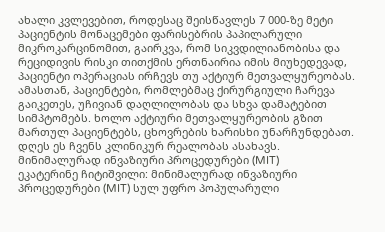ახალი კვლევებით, როდესაც შეისწავლეს 7 000-ზე მეტი პაციენტის მონაცემები ფარისებრის პაპილარული მიკროკარცინომით, გაირკვა, რომ სიკვდილიანობისა და რეციდივის რისკი თითქმის ერთნაირია იმის მიუხედევად, პაციენტი ოპერაციას ირჩევს თუ აქტიურ მეთვალყურეობას. ამასთან, პაციენტები, რომლებმაც ქირურგიული ჩარევა გაიკეთეს, უჩივიან დაღლილობას და სხვა დამატებით სიმპტომებს. ხოლო აქტიური მეთვალყურეობის გზით მართულ პაციენტებს, ცხოვრების ხარისხი უნარჩუნდებათ. დღეს ეს ჩვენს კლინიკურ რეალობას ასახავს.
მინიმალურად ინვაზიური პროცედურები (MIT)
ეკატერინე ჩიტიშვილი: მინიმალურად ინვაზიური პროცედურები (MIT) სულ უფრო პოპულარული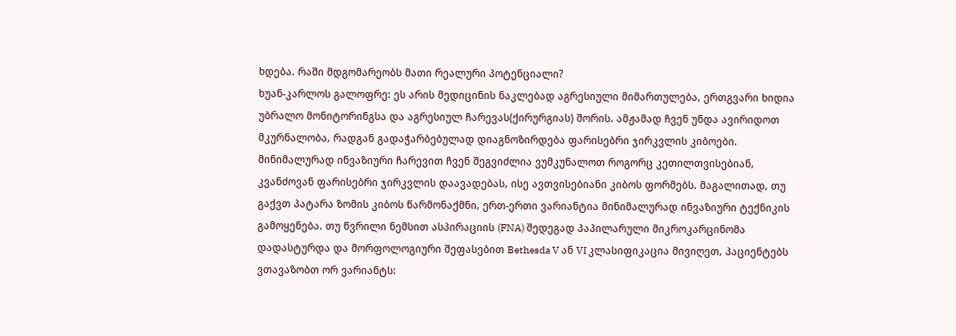ხდება. რაში მდგომარეობს მათი რეალური პოტენციალი?
ხუან-კარლოს გალოფრე: ეს არის მედიცინის ნაკლებად აგრესიული მიმართულება, ერთგვარი ხიდია უბრალო მონიტორინგსა და აგრესიულ ჩარევას(ქირურგიას) შორის. ამჟამად ჩვენ უნდა ავირიდოთ მკურნალობა, რადგან გადაჭარბებულად დიაგნოზირდება ფარისებრი ჯირკვლის კიბოები. მინიმალურად ინვაზიური ჩარევით ჩვენ შეგვიძლია ვუმკუნალოთ როგორც კეთილთვისებიან, კვანძოვან ფარისებრი ჯირკვლის დაავადებას, ისე ავთვისებიანი კიბოს ფორმებს. მაგალითად, თუ გაქვთ პატარა ზომის კიბოს წარმონაქმნი, ერთ-ერთი ვარიანტია მინიმალურად ინვაზიური ტექნიკის გამოყენება. თუ წვრილი ნემსით ასპირაციის (FNA) შედეგად პაპილარული მიკროკარცინომა დადასტურდა და მორფოლოგიური შეფასებით Bethesda V ან VI კლასიფიკაცია მივიღეთ, პაციენტებს ვთავაზობთ ორ ვარიანტს: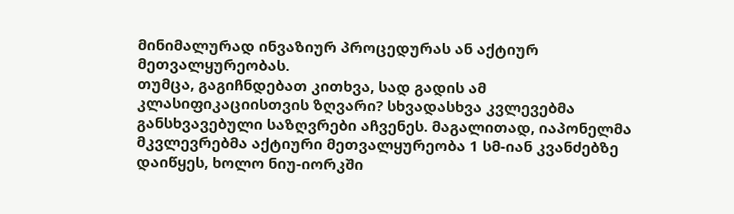მინიმალურად ინვაზიურ პროცედურას ან აქტიურ მეთვალყურეობას.
თუმცა, გაგიჩნდებათ კითხვა, სად გადის ამ კლასიფიკაციისთვის ზღვარი? სხვადასხვა კვლევებმა განსხვავებული საზღვრები აჩვენეს. მაგალითად, იაპონელმა მკვლევრებმა აქტიური მეთვალყურეობა 1 სმ-იან კვანძებზე დაიწყეს, ხოლო ნიუ-იორკში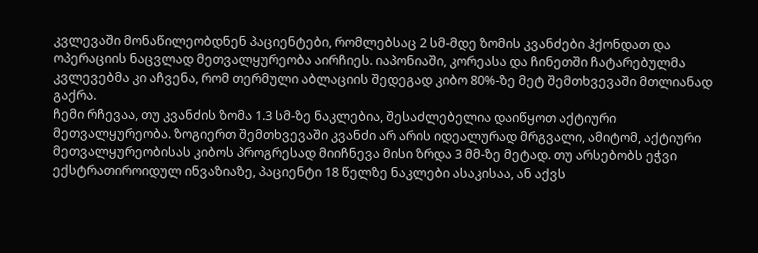კვლევაში მონაწილეობდნენ პაციენტები, რომლებსაც 2 სმ-მდე ზომის კვანძები ჰქონდათ და ოპერაციის ნაცვლად მეთვალყურეობა აირჩიეს. იაპონიაში, კორეასა და ჩინეთში ჩატარებულმა კვლევებმა კი აჩვენა, რომ თერმული აბლაციის შედეგად კიბო 80%-ზე მეტ შემთხვევაში მთლიანად გაქრა.
ჩემი რჩევაა, თუ კვანძის ზომა 1.3 სმ-ზე ნაკლებია, შესაძლებელია დაიწყოთ აქტიური მეთვალყურეობა. ზოგიერთ შემთხვევაში კვანძი არ არის იდეალურად მრგვალი, ამიტომ, აქტიური მეთვალყურეობისას კიბოს პროგრესად მიიჩნევა მისი ზრდა 3 მმ-ზე მეტად. თუ არსებობს ეჭვი ექსტრათიროიდულ ინვაზიაზე, პაციენტი 18 წელზე ნაკლები ასაკისაა, ან აქვს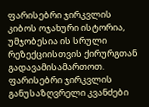ფარისებრი ჯირკვლის კიბოს ოჯახური ისტორია, უმჯობესია ის სრული რეზექციისთვის ქირურგთან გადავამისამართოთ.
ფარისებრი ჯირკვლის განუსაზღვრელი კვანძები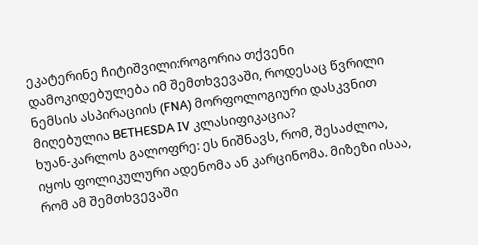ეკატერინე ჩიტიშვილი:როგორია თქვენი დამოკიდებულება იმ შემთხვევაში, როდესაც წვრილი ნემსის ასპირაციის (FNA) მორფოლოგიური დასკვნით მიღებულია BETHESDA IV კლასიფიკაცია?
ხუან-კარლოს გალოფრე: ეს ნიშნავს, რომ, შესაძლოა, იყოს ფოლიკულური ადენომა ან კარცინომა. მიზეზი ისაა, რომ ამ შემთხვევაში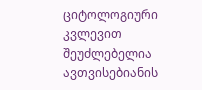ციტოლოგიური კვლევით შეუძლებელია ავთვისებიანის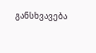განსხვავება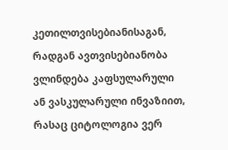კეთილთვისებიანისაგან, რადგან ავთვისებიანობა ვლინდება კაფსულარული ან ვასკულარული ინვაზიით, რასაც ციტოლოგია ვერ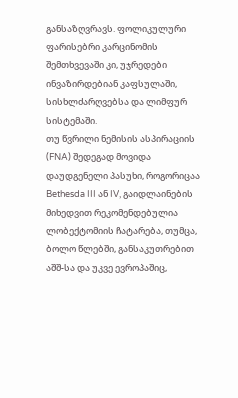განსაზღვრავს. ფოლიკულური ფარისებრი კარცინომის შემთხვევაში კი, უჯრედები ინვაზირდებიან კაფსულაში, სისხლძარღვებსა და ლიმფურ სისტემაში.
თუ წვრილი ნემისის ასპირაციის (FNA) შედეგად მოვიდა დაუდგენელი პასუხი, როგორიცაა Bethesda III ან IV, გაიდლაინების მიხედვით რეკომენდებულია ლობექტომიის ჩატარება, თუმცა, ბოლო წლებში, განსაკუთრებით აშშ-სა და უკვე ევროპაშიც,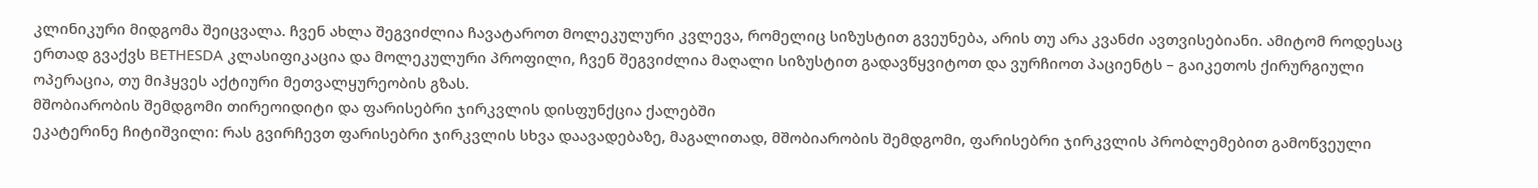კლინიკური მიდგომა შეიცვალა. ჩვენ ახლა შეგვიძლია ჩავატაროთ მოლეკულური კვლევა, რომელიც სიზუსტით გვეუნება, არის თუ არა კვანძი ავთვისებიანი. ამიტომ როდესაც ერთად გვაქვს BETHESDA კლასიფიკაცია და მოლეკულური პროფილი, ჩვენ შეგვიძლია მაღალი სიზუსტით გადავწყვიტოთ და ვურჩიოთ პაციენტს – გაიკეთოს ქირურგიული ოპერაცია, თუ მიჰყვეს აქტიური მეთვალყურეობის გზას.
მშობიარობის შემდგომი თირეოიდიტი და ფარისებრი ჯირკვლის დისფუნქცია ქალებში
ეკატერინე ჩიტიშვილი: რას გვირჩევთ ფარისებრი ჯირკვლის სხვა დაავადებაზე, მაგალითად, მშობიარობის შემდგომი, ფარისებრი ჯირკვლის პრობლემებით გამოწვეული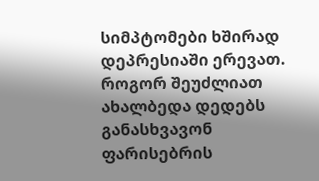სიმპტომები ხშირად დეპრესიაში ერევათ. როგორ შეუძლიათ ახალბედა დედებს განასხვავონ ფარისებრის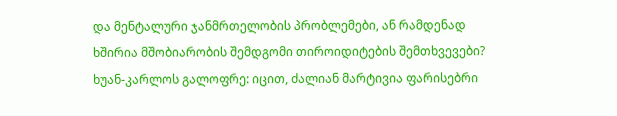და მენტალური ჯანმრთელობის პრობლემები, ან რამდენად ხშირია მშობიარობის შემდგომი თიროიდიტების შემთხვევები?
ხუან-კარლოს გალოფრე: იცით, ძალიან მარტივია ფარისებრი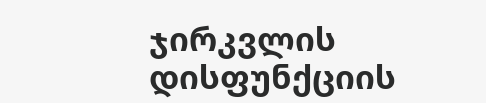ჯირკვლის დისფუნქციის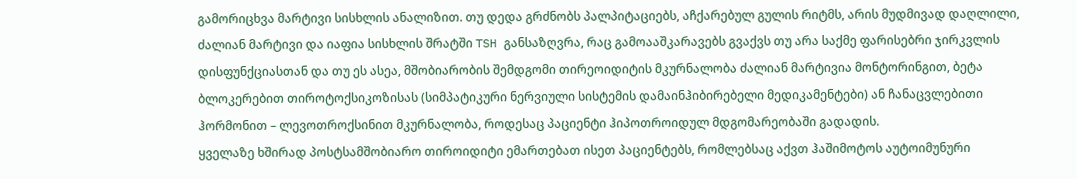გამორიცხვა მარტივი სისხლის ანალიზით. თუ დედა გრძნობს პალპიტაციებს, აჩქარებულ გულის რიტმს, არის მუდმივად დაღლილი, ძალიან მარტივი და იაფია სისხლის შრატში TSH განსაზღვრა, რაც გამოააშკარავებს გვაქვს თუ არა საქმე ფარისებრი ჯირკვლის დისფუნქციასთან და თუ ეს ასეა, მშობიარობის შემდგომი თირეოიდიტის მკურნალობა ძალიან მარტივია მონტორინგით, ბეტა ბლოკერებით თიროტოქსიკოზისას (სიმპატიკური ნერვიული სისტემის დამაინჰიბირებელი მედიკამენტები) ან ჩანაცვლებითი ჰორმონით – ლევოთროქსინით მკურნალობა, როდესაც პაციენტი ჰიპოთროიდულ მდგომარეობაში გადადის.
ყველაზე ხშირად პოსტსამშობიარო თიროიდიტი ემართებათ ისეთ პაციენტებს, რომლებსაც აქვთ ჰაშიმოტოს აუტოიმუნური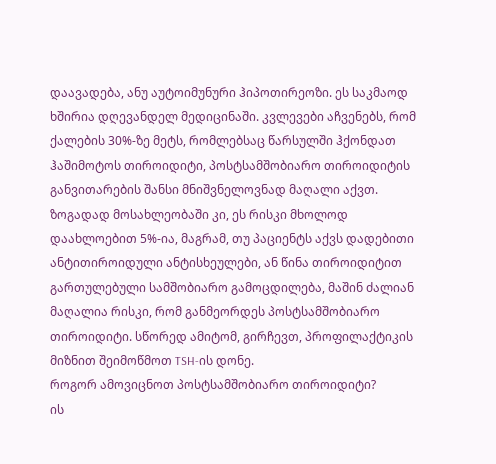დაავადება, ანუ აუტოიმუნური ჰიპოთირეოზი. ეს საკმაოდ ხშირია დღევანდელ მედიცინაში. კვლევები აჩვენებს, რომ ქალების 30%-ზე მეტს, რომლებსაც წარსულში ჰქონდათ ჰაშიმოტოს თიროიდიტი, პოსტსამშობიარო თიროიდიტის განვითარების შანსი მნიშვნელოვნად მაღალი აქვთ. ზოგადად მოსახლეობაში კი, ეს რისკი მხოლოდ დაახლოებით 5%-ია, მაგრამ, თუ პაციენტს აქვს დადებითი ანტითიროიდული ანტისხეულები, ან წინა თიროიდიტით გართულებული სამშობიარო გამოცდილება, მაშინ ძალიან მაღალია რისკი, რომ განმეორდეს პოსტსამშობიარო თიროიდიტი. სწორედ ამიტომ, გირჩევთ, პროფილაქტიკის მიზნით შეიმოწმოთ TSH-ის დონე.
როგორ ამოვიცნოთ პოსტსამშობიარო თიროიდიტი?
ის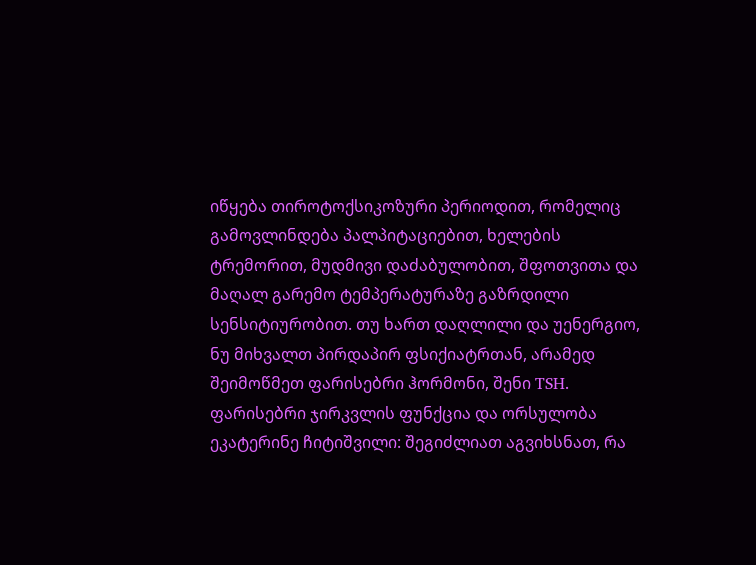იწყება თიროტოქსიკოზური პერიოდით, რომელიც გამოვლინდება პალპიტაციებით, ხელების ტრემორით, მუდმივი დაძაბულობით, შფოთვითა და მაღალ გარემო ტემპერატურაზე გაზრდილი სენსიტიურობით. თუ ხართ დაღლილი და უენერგიო, ნუ მიხვალთ პირდაპირ ფსიქიატრთან, არამედ შეიმოწმეთ ფარისებრი ჰორმონი, შენი TSH.
ფარისებრი ჯირკვლის ფუნქცია და ორსულობა
ეკატერინე ჩიტიშვილი: შეგიძლიათ აგვიხსნათ, რა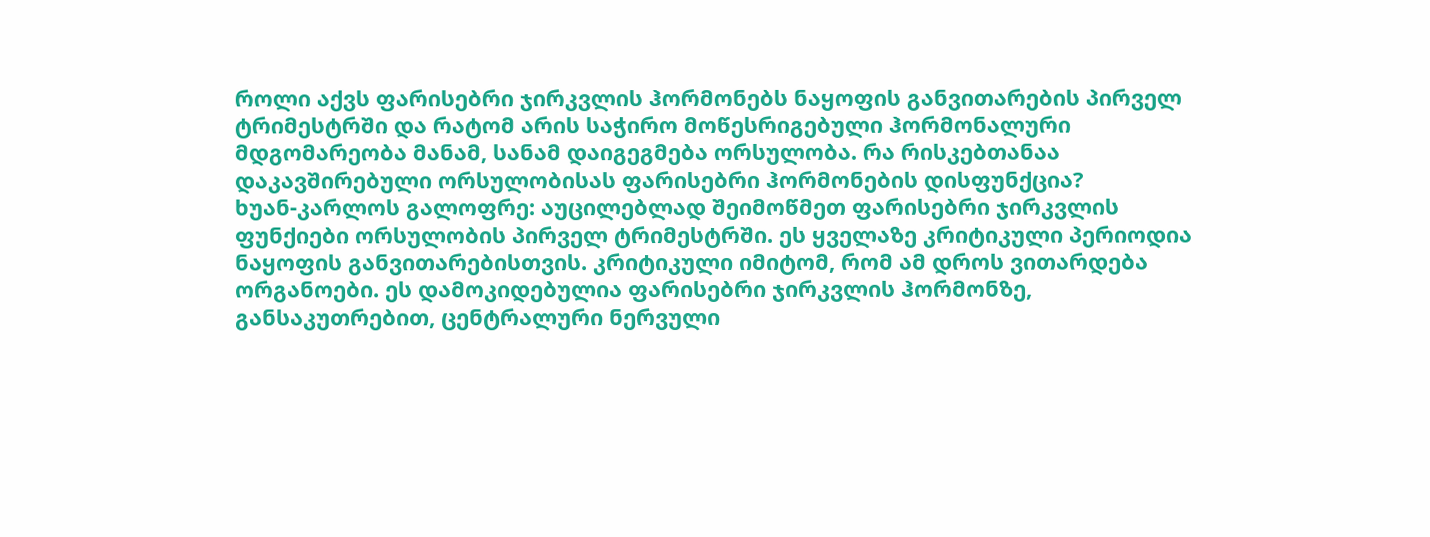როლი აქვს ფარისებრი ჯირკვლის ჰორმონებს ნაყოფის განვითარების პირველ ტრიმესტრში და რატომ არის საჭირო მოწესრიგებული ჰორმონალური მდგომარეობა მანამ, სანამ დაიგეგმება ორსულობა. რა რისკებთანაა დაკავშირებული ორსულობისას ფარისებრი ჰორმონების დისფუნქცია?
ხუან-კარლოს გალოფრე: აუცილებლად შეიმოწმეთ ფარისებრი ჯირკვლის ფუნქიები ორსულობის პირველ ტრიმესტრში. ეს ყველაზე კრიტიკული პერიოდია ნაყოფის განვითარებისთვის. კრიტიკული იმიტომ, რომ ამ დროს ვითარდება ორგანოები. ეს დამოკიდებულია ფარისებრი ჯირკვლის ჰორმონზე, განსაკუთრებით, ცენტრალური ნერვული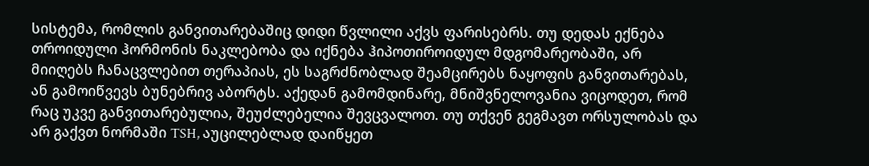სისტემა, რომლის განვითარებაშიც დიდი წვლილი აქვს ფარისებრს. თუ დედას ექნება თროიდული ჰორმონის ნაკლებობა და იქნება ჰიპოთიროიდულ მდგომარეობაში, არ მიიღებს ჩანაცვლებით თერაპიას, ეს საგრძნობლად შეამცირებს ნაყოფის განვითარებას, ან გამოიწვევს ბუნებრივ აბორტს. აქედან გამომდინარე, მნიშვნელოვანია ვიცოდეთ, რომ რაც უკვე განვითარებულია, შეუძლებელია შევცვალოთ. თუ თქვენ გეგმავთ ორსულობას და არ გაქვთ ნორმაში TSH, აუცილებლად დაიწყეთ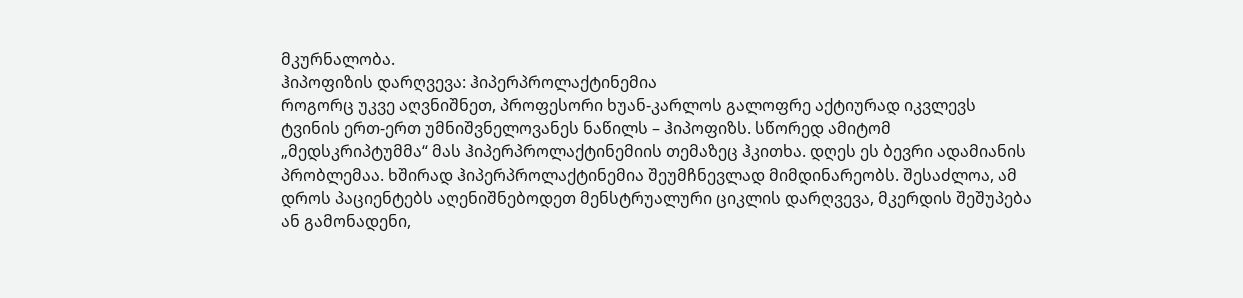მკურნალობა.
ჰიპოფიზის დარღვევა: ჰიპერპროლაქტინემია
როგორც უკვე აღვნიშნეთ, პროფესორი ხუან-კარლოს გალოფრე აქტიურად იკვლევს ტვინის ერთ-ერთ უმნიშვნელოვანეს ნაწილს – ჰიპოფიზს. სწორედ ამიტომ „მედსკრიპტუმმა“ მას ჰიპერპროლაქტინემიის თემაზეც ჰკითხა. დღეს ეს ბევრი ადამიანის პრობლემაა. ხშირად ჰიპერპროლაქტინემია შეუმჩნევლად მიმდინარეობს. შესაძლოა, ამ დროს პაციენტებს აღენიშნებოდეთ მენსტრუალური ციკლის დარღვევა, მკერდის შეშუპება ან გამონადენი,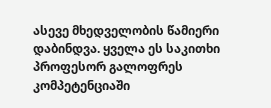ასევე მხედველობის წამიერი დაბინდვა. ყველა ეს საკითხი პროფესორ გალოფრეს კომპეტენციაში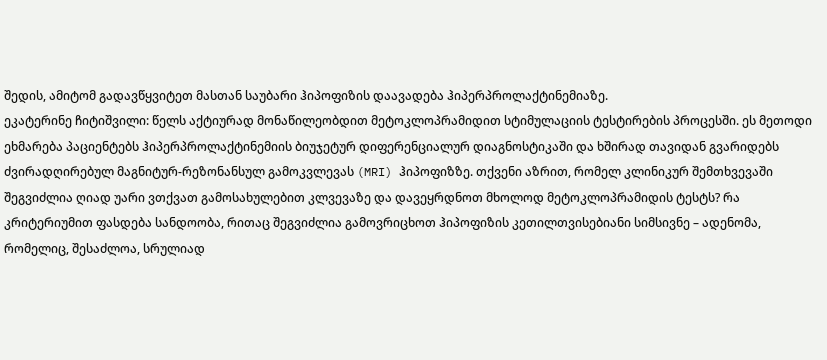შედის, ამიტომ გადავწყვიტეთ მასთან საუბარი ჰიპოფიზის დაავადება ჰიპერპროლაქტინემიაზე.
ეკატერინე ჩიტიშვილი: წელს აქტიურად მონაწილეობდით მეტოკლოპრამიდით სტიმულაციის ტესტირების პროცესში. ეს მეთოდი ეხმარება პაციენტებს ჰიპერპროლაქტინემიის ბიუჯეტურ დიფერენციალურ დიაგნოსტიკაში და ხშირად თავიდან გვარიდებს ძვირადღირებულ მაგნიტურ-რეზონანსულ გამოკვლევას (MRI) ჰიპოფიზზე. თქვენი აზრით, რომელ კლინიკურ შემთხვევაში შეგვიძლია ღიად უარი ვთქვათ გამოსახულებით კლვევაზე და დავეყრდნოთ მხოლოდ მეტოკლოპრამიდის ტესტს? რა კრიტერიუმით ფასდება სანდოობა, რითაც შეგვიძლია გამოვრიცხოთ ჰიპოფიზის კეთილთვისებიანი სიმსივნე – ადენომა, რომელიც, შესაძლოა, სრულიად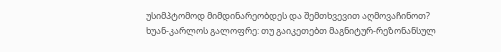უსიმპტომოდ მიმდინარეობდეს და შემთხვევით აღმოვაჩინოთ?
ხუან-კარლოს გალოფრე: თუ გაიკეთებთ მაგნიტურ-რეზონანსულ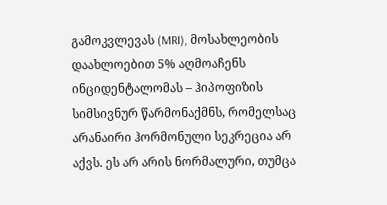გამოკვლევას (MRI), მოსახლეობის დაახლოებით 5% აღმოაჩენს ინციდენტალომას – ჰიპოფიზის სიმსივნურ წარმონაქმნს, რომელსაც არანაირი ჰორმონული სეკრეცია არ აქვს. ეს არ არის ნორმალური, თუმცა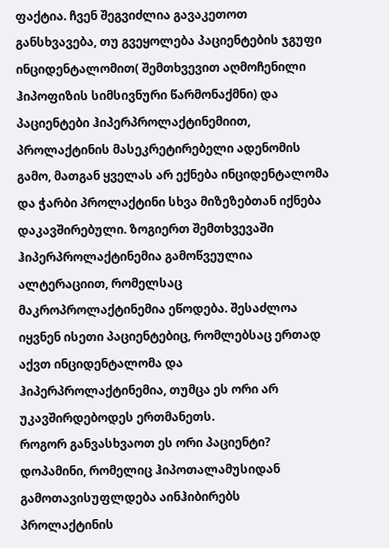ფაქტია. ჩვენ შეგვიძლია გავაკეთოთ განსხვავება, თუ გვეყოლება პაციენტების ჯგუფი ინციდენტალომით( შემთხვევით აღმოჩენილი ჰიპოფიზის სიმსივნური წარმონაქმნი) და პაციენტები ჰიპერპროლაქტინემიით, პროლაქტინის მასეკრეტირებელი ადენომის გამო, მათგან ყველას არ ექნება ინციდენტალომა და ჭარბი პროლაქტინი სხვა მიზეზებთან იქნება დაკავშირებული. ზოგიერთ შემთხვევაში ჰიპერპროლაქტინემია გამოწვეულია ალტერაციით, რომელსაც მაკროპროლაქტინემია ეწოდება. შესაძლოა იყვნენ ისეთი პაციენტებიც, რომლებსაც ერთად აქვთ ინციდენტალომა და ჰიპერპროლაქტინემია, თუმცა ეს ორი არ უკავშირდებოდეს ერთმანეთს.
როგორ განვასხვაოთ ეს ორი პაციენტი? დოპამინი, რომელიც ჰიპოთალამუსიდან გამოთავისუფლდება აინჰიბირებს პროლაქტინის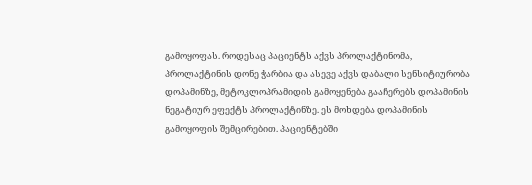გამოყოფას. როდესაც პაციენტს აქვს პროლაქტინომა, პროლაქტინის დონე ჭარბია და ასევე აქვს დაბალი სენსიტიურობა დოპამინზე, მეტოკლოპრამიდის გამოყენება გააჩერებს დოპამინის ნეგატიურ ეფექტს პროლაქტინზე. ეს მოხდება დოპამინის გამოყოფის შემცირებით. პაციენტებში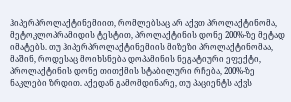ჰიპერპროლაქტინემიით, რომლებსაც არ აქვთ პროლაქტინომა, მეტოკლოპრამიდის ტესტით, პროლაქტინის დონე 200%-ზე მეტად იმატებს. თუ ჰიპერპროლაქტინემიის მიზეზი პროლაქტინომაა, მაშინ, როდესაც მოიხსნება დოპამინის ნეგატიური ეფექტი, პროლაქტინის დონე თითქმის სტაბილური რჩება, 200%-ზე ნაკლები ზრდით. აქედან გამომდინარე, თუ პაციენტს აქვს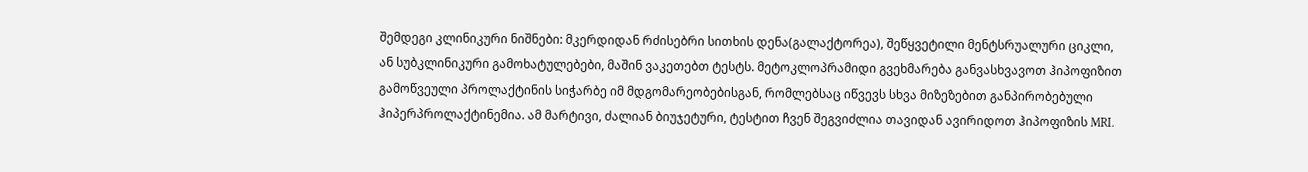შემდეგი კლინიკური ნიშნები: მკერდიდან რძისებრი სითხის დენა(გალაქტორეა), შეწყვეტილი მენტსრუალური ციკლი, ან სუბკლინიკური გამოხატულებები, მაშინ ვაკეთებთ ტესტს. მეტოკლოპრამიდი გვეხმარება განვასხვავოთ ჰიპოფიზით გამოწვეული პროლაქტინის სიჭარბე იმ მდგომარეობებისგან, რომლებსაც იწვევს სხვა მიზეზებით განპირობებული ჰიპერპროლაქტინემია. ამ მარტივი, ძალიან ბიუჯეტური, ტესტით ჩვენ შეგვიძლია თავიდან ავირიდოთ ჰიპოფიზის MRI.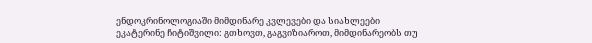ენდოკრინოლოგიაში მიმდინარე კვლევები და სიახლეები
ეკატერინე ჩიტიშვილი: გთხოვთ, გაგვიზიაროთ, მიმდინარეობს თუ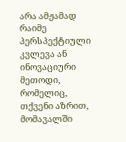არა ამჟამად რაიმე პერსპექტიული კვლევა ან ინოვაციური მეთოდი, რომელიც, თქვენი აზრით, მომავალში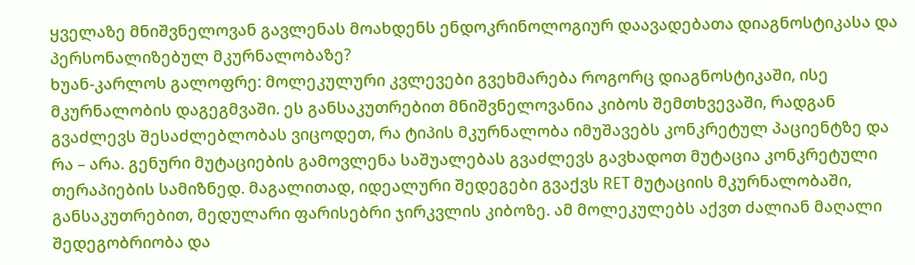ყველაზე მნიშვნელოვან გავლენას მოახდენს ენდოკრინოლოგიურ დაავადებათა დიაგნოსტიკასა და პერსონალიზებულ მკურნალობაზე?
ხუან-კარლოს გალოფრე: მოლეკულური კვლევები გვეხმარება როგორც დიაგნოსტიკაში, ისე მკურნალობის დაგეგმვაში. ეს განსაკუთრებით მნიშვნელოვანია კიბოს შემთხვევაში, რადგან გვაძლევს შესაძლებლობას ვიცოდეთ, რა ტიპის მკურნალობა იმუშავებს კონკრეტულ პაციენტზე და რა – არა. გენური მუტაციების გამოვლენა საშუალებას გვაძლევს გავხადოთ მუტაცია კონკრეტული თერაპიების სამიზნედ. მაგალითად, იდეალური შედეგები გვაქვს RET მუტაციის მკურნალობაში, განსაკუთრებით, მედულარი ფარისებრი ჯირკვლის კიბოზე. ამ მოლეკულებს აქვთ ძალიან მაღალი შედეგობრიობა და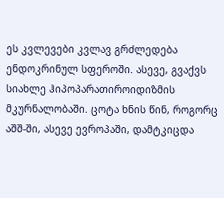ეს კვლევები კვლავ გრძლედება ენდოკრინულ სფეროში. ასევე, გვაქვს სიახლე ჰიპოპარათიროიდიზმის მკურნალობაში. ცოტა ხნის წინ, როგორც აშშ-ში, ასევე ევროპაში, დამტკიცდა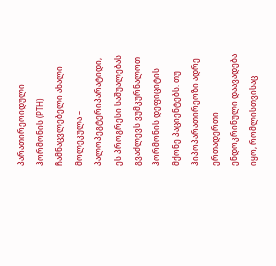პარათირეოიდული ჰორმონის (PTH) ჩამნაცვლებელი ახალი მოლეკულა – პალოპეგტერიპარატიდი, ეს პროგრესი საშუალებას გვაძლევს ვუმკურნალოთ ჰორმონის დეფიციტის მქონე პაციენტებს. თუ ჰიპოპარათირეოზი ადრე ერთადერთი ენდოკრინული დაავადება იყო, რომლისთვისაც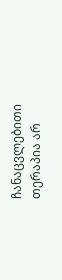ჩანაცვლებითი თერაპია არ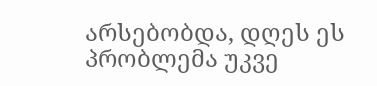არსებობდა, დღეს ეს პრობლემა უკვე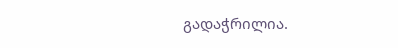გადაჭრილია.